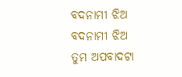ବଦନାମୀ ଝିଅ
ବଦନାମୀ ଝିଅ
ତୁମ ଅପବାଦଟା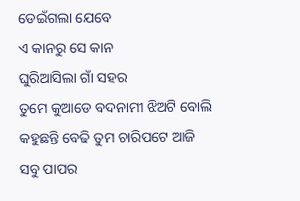ଡେଇଁଗଲା ଯେବେ
ଏ କାନରୁ ସେ କାନ
ଘୁରିଆସିଲା ଗାଁ ସହର
ତୁମେ କୁଆଡେ ବଦନାମୀ ଝିଅଟି ବୋଲି
କହୁଛନ୍ତି ବେଢି ତୁମ ଚାରିପଟେ ଆଜି
ସବୁ ପାପର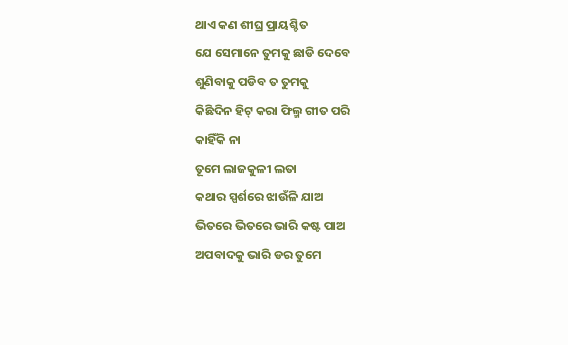ଥାଏ କଣ ଶୀଘ୍ର ପ୍ରାୟଶ୍ଚିତ
ଯେ ସେମାନେ ତୁମକୁ ଛାଡି ଦେବେ
ଶୁଣିବାକୁ ପଡିବ ତ ତୁମକୁ
କିଛିଦିନ ହିଟ୍ କରା ଫିଲ୍ମ ଗୀତ ପରି
କାହିଁକି ନା
ତୂମେ ଲାଜକୁଳୀ ଲତା
କଥାର ସ୍ପର୍ଶରେ ଝାଉଁଳି ଯାଅ
ଭିତରେ ଭିତରେ ଭାରି କଷ୍ଟ ପାଅ
ଅପବାଦକୁ ଭାରି ଡର ତୁମେ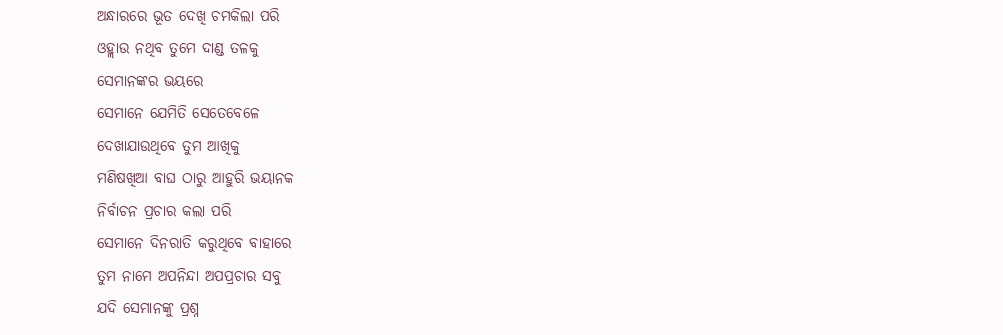ଅନ୍ଧାରରେ ଭୂତ ଦେଖି ଚମକିଲା ପରି
ଓହ୍ଲାଉ ନଥିବ ତୁମେ ଦାଣ୍ଡ ତଳକୁ
ସେମାନଙ୍କର ଭୟରେ
ସେମାନେ ଯେମିତି ସେତେବେଳେ
ଦେଖାଯାଉଥିବେ ତୁମ ଆଖିକୁ
ମଣିଷଖିଆ ବାଘ ଠାରୁ ଆହୁରି ଭୟାନକ
ନିର୍ବାଚନ ପ୍ରଚାର କଲା ପରି
ସେମାନେ ଦିନରାତି କରୁଥିବେ ବାହାରେ
ତୁମ ନାମେ ଅପନିନ୍ଦା ଅପପ୍ରଚାର ସବୁ
ଯଦି ସେମାନଙ୍କୁ ପ୍ରଶ୍ନ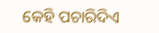କେହି ପଚାରିଦିଏ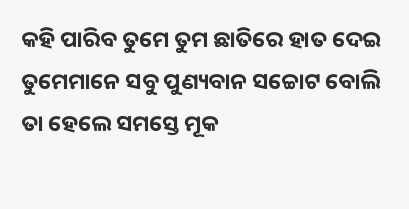କହି ପାରିବ ତୁମେ ତୁମ ଛାତିରେ ହାତ ଦେଇ
ତୁମେମାନେ ସବୁ ପୁଣ୍ୟବାନ ସଚ୍ଚୋଟ ବୋଲି
ତା ହେଲେ ସମସ୍ତେ ମୂକ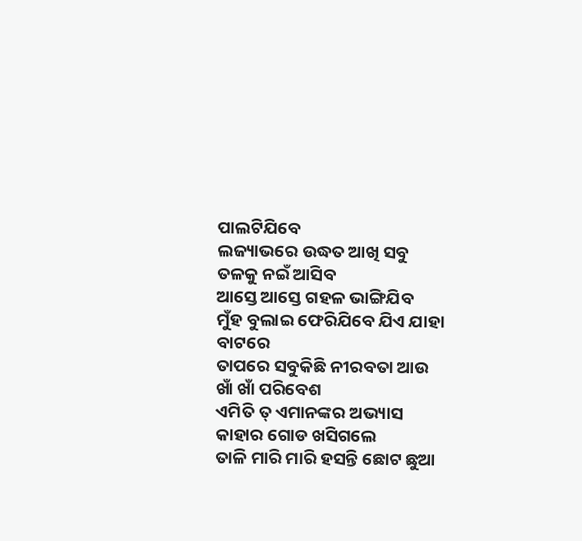ପାଲଟିଯିବେ
ଲଜ୍ୟାଭରେ ଉଦ୍ଧତ ଆଖି ସବୁ ତଳକୁ ନଇଁ ଆସିବ
ଆସ୍ତେ ଆସ୍ତେ ଗହଳ ଭାଙ୍ଗିଯିବ
ମୁଁହ ବୁଲାଇ ଫେରିଯିବେ ଯିଏ ଯାହା ବାଟରେ
ତାପରେ ସବୁକିଛି ନୀରବତା ଆଉ ଖାଁ ଖାଁ ପରିବେଶ
ଏମିତି ତ୍ ଏମାନଙ୍କର ଅଭ୍ୟାସ
କାହାର ଗୋଡ ଖସିଗଲେ
ତାଳି ମାରି ମାରି ହସନ୍ତି ଛୋଟ ଛୁଆ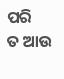ପରି
ତ ଆଉ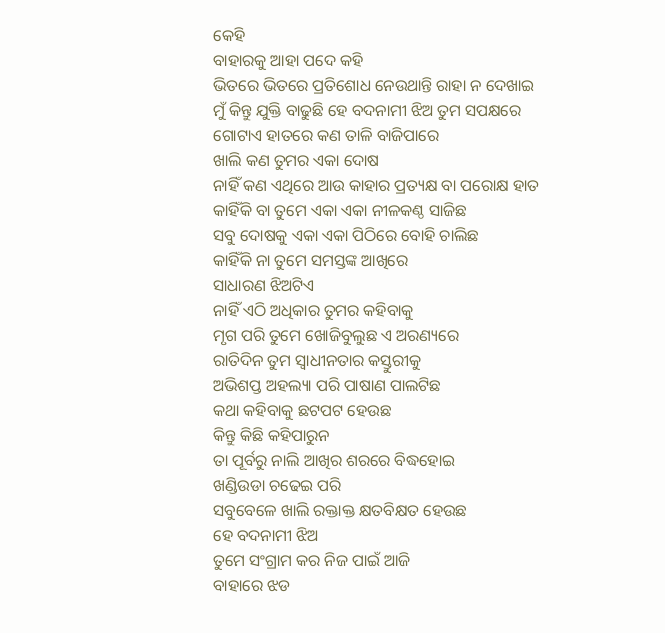କେହି
ବାହାରକୁ ଆହା ପଦେ କହି
ଭିତରେ ଭିତରେ ପ୍ରତିଶୋଧ ନେଉଥାନ୍ତି ରାହା ନ ଦେଖାଇ
ମୁଁ କିନ୍ତୁ ଯୁକ୍ତି ବାଢୁଛି ହେ ବଦନାମୀ ଝିଅ ତୁମ ସପକ୍ଷରେ
ଗୋଟାଏ ହାତରେ କଣ ତାଳି ବାଜିପାରେ
ଖାଲି କଣ ତୁମର ଏକା ଦୋଷ
ନାହିଁ କଣ ଏଥିରେ ଆଉ କାହାର ପ୍ରତ୍ୟକ୍ଷ ବା ପରୋକ୍ଷ ହାତ
କାହିଁକି ବା ତୁମେ ଏକା ଏକା ନୀଳକଣ୍ଠ ସାଜିଛ
ସବୁ ଦୋଷକୁ ଏକା ଏକା ପିଠିରେ ବୋହି ଚାଲିଛ
କାହିଁକି ନା ତୁମେ ସମସ୍ତଙ୍କ ଆଖିରେ
ସାଧାରଣ ଝିଅଟିଏ
ନାହିଁ ଏଠି ଅଧିକାର ତୁମର କହିବାକୁ
ମୃଗ ପରି ତୁମେ ଖୋଜିବୁଲୁଛ ଏ ଅରଣ୍ୟରେ
ରାତିଦିନ ତୁମ ସ୍ଵାଧୀନତାର କସ୍ତୁରୀକୁ
ଅଭିଶପ୍ତ ଅହଲ୍ୟା ପରି ପାଷାଣ ପାଲଟିଛ
କଥା କହିବାକୁ ଛଟପଟ ହେଉଛ
କିନ୍ତୁ କିଛି କହିପାରୁନ
ତା ପୂର୍ବରୁ ନାଲି ଆଖିର ଶରରେ ବିଦ୍ଧହୋଇ
ଖଣ୍ଡିଉଡା ଚଢେଇ ପରି
ସବୁବେଳେ ଖାଲି ରକ୍ତାକ୍ତ କ୍ଷତବିକ୍ଷତ ହେଉଛ
ହେ ବଦନାମୀ ଝିଅ
ତୁମେ ସଂଗ୍ରାମ କର ନିଜ ପାଇଁ ଆଜି
ବାହାରେ ଝଡ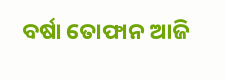ବର୍ଷା ତୋଫାନ ଆଜି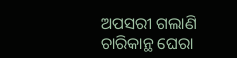ଅପସରୀ ଗଲାଣି
ଚାରିକାନ୍ଥ ଘେରା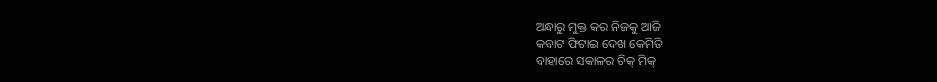ଅନ୍ଧାରୁ ମୁକ୍ତ କର ନିଜକୁ ଆଜି
କବାଟ ଫିଟାଇ ଦେଖ କେମିତି
ବାହାରେ ସକାଳର ଚିକ୍ ମିକ୍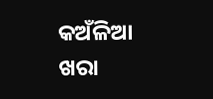କଅଁଳିଆ ଖରା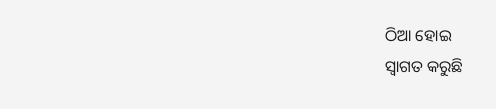ଠିଆ ହୋଇ
ସ୍ଵାଗତ କରୁଛି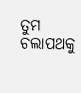ତୁମ ଚଲାପଥକୁ